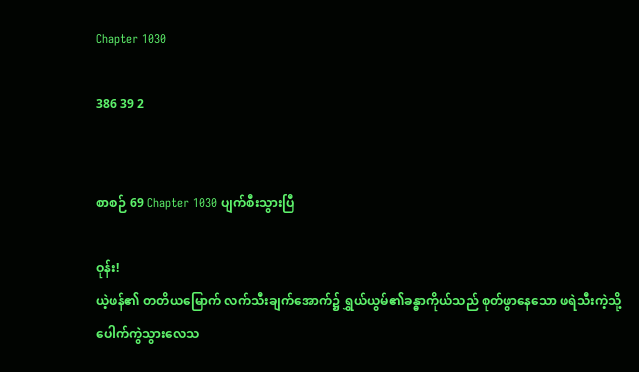Chapter 1030

386 39 2


စာစဉ် 69 Chapter 1030 ပျက်စီးသွားပြီ

ဝုန်း!
ယဲ့ဖန်၏ တတိယမြောက် လက်သီးချက်အောက်၌ ရွှယ်ယွမ်၏ခန္ဓာကိုယ်သည် စုတ်ဖွာနေသော ဖရဲသီးကဲ့သို့ ပေါက်ကွဲသွားလေသ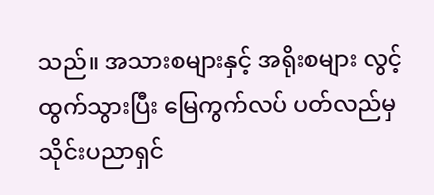သည်။ အသားစများနှင့် အရိုးစများ လွင့်ထွက်သွားပြီး မြေကွက်လပ် ပတ်လည်မှ သိုင်းပညာရှင်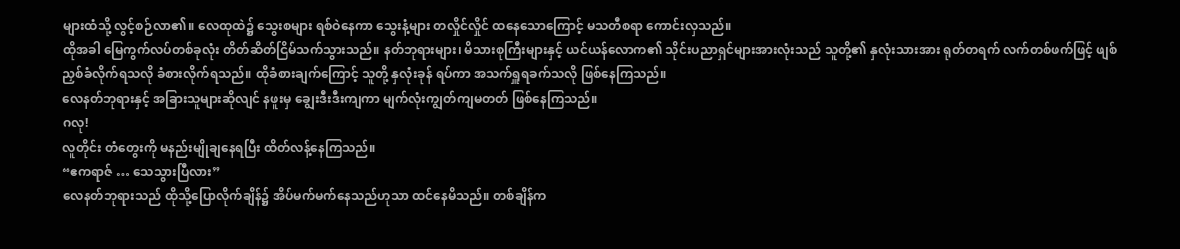များထံသို့ လွင့်စဉ်လာ၏။ လေထုထဲ၌ သွေးစများ ရစ်ဝဲနေကာ သွေးနံ့များ တလှိုင်လှိုင် ထနေသောကြောင့် မသတီစရာ ကောင်းလှသည်။
ထိုအခါ မြေကွက်လပ်တစ်ခုလုံး တိတ်ဆိတ်ငြိမ်သက်သွားသည်။ နတ်ဘုရားများ၊ မိသားစုကြီးများနှင့် ယင်ယန်လောက၏ သိုင်းပညာရှင်များအားလုံးသည် သူတို့၏ နှလုံးသားအား ရုတ်တရက် လက်တစ်ဖက်ဖြင့် ဖျစ်ညှစ်ခံလိုက်ရသလို ခံစားလိုက်ရသည်။ ထိုခံစားချက်ကြောင့် သူတို့ နှလုံးခုန် ရပ်ကာ အသက်ရှူရခက်သလို ဖြစ်နေကြသည်။
လေနတ်ဘုရားနှင့် အခြားသူများဆိုလျင် နဖူးမှ ချွေးဒီးဒီးကျကာ မျက်လုံးကျွတ်ကျမတတ် ဖြစ်နေကြသည်။
ဂလု!
လူတိုင်း တံတွေးကို မနည်းမျိုချနေရပြီး ထိတ်လန့်နေကြသည်။
“ဧကရာဇ် … သေသွားပြီလား”
လေနတ်ဘုရားသည် ထိုသို့ပြောလိုက်ချိန်၌ အိပ်မက်မက်နေသည်ဟုသာ ထင်နေမိသည်။ တစ်ချိန်က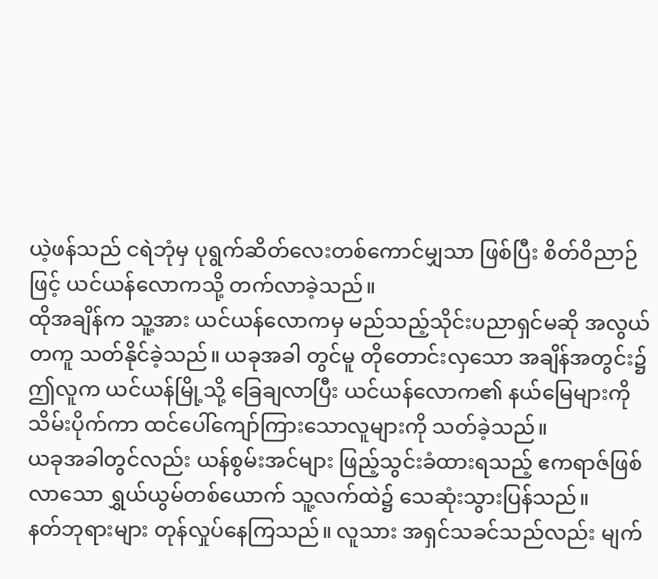ယဲ့ဖန်သည် ငရဲဘုံမှ ပုရွက်ဆိတ်လေးတစ်ကောင်မျှသာ ဖြစ်ပြီး စိတ်ဝိညာဉ်ဖြင့် ယင်ယန်လောကသို့ တက်လာခဲ့သည်။
ထိုအချိန်က သူ့အား ယင်ယန်လောကမှ မည်သည့်သိုင်းပညာရှင်မဆို အလွယ်တကူ သတ်နိုင်ခဲ့သည်။ ယခုအခါ တွင်မူ တိုတောင်းလှသော အချိန်အတွင်း၌ ဤလူက ယင်ယန်မြို့သို့ ခြေချလာပြီး ယင်ယန်လောက၏ နယ်မြေများကို သိမ်းပိုက်ကာ ထင်ပေါ်ကျော်ကြားသောလူများကို သတ်ခဲ့သည်။
ယခုအခါတွင်လည်း ယန်စွမ်းအင်များ ဖြည့်သွင်းခံထားရသည့် ဧကရာဇ်ဖြစ်လာသော ရွှယ်ယွမ်တစ်ယောက် သူ့လက်ထဲ၌ သေဆုံးသွားပြန်သည်။
နတ်ဘုရားများ တုန်လှုပ်နေကြသည်။ လူသား အရှင်သခင်သည်လည်း မျက်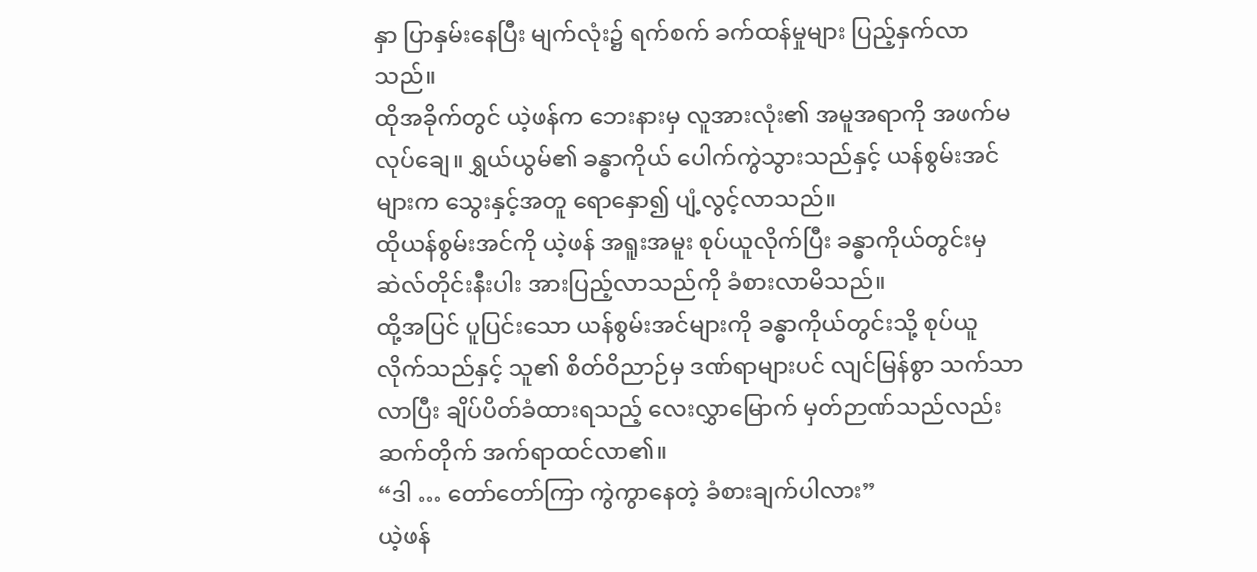နှာ ပြာနှမ်းနေပြီး မျက်လုံး၌ ရက်စက် ခက်ထန်မှုများ ပြည့်နှက်လာသည်။
ထိုအခိုက်တွင် ယဲ့ဖန်က ဘေးနားမှ လူအားလုံး၏ အမူအရာကို အဖက်မလုပ်ချေ။ ရွှယ်ယွမ်၏ ခန္ဓာကိုယ် ပေါက်ကွဲသွားသည်နှင့် ယန်စွမ်းအင်များက သွေးနှင့်အတူ ရောနှော၍ ပျံ့လွင့်လာသည်။
ထိုယန်စွမ်းအင်ကို ယဲ့ဖန် အရူးအမူး စုပ်ယူလိုက်ပြီး ခန္ဓာကိုယ်တွင်းမှ ဆဲလ်တိုင်းနီးပါး အားပြည့်လာသည်ကို ခံစားလာမိသည်။
ထို့အပြင် ပူပြင်းသော ယန်စွမ်းအင်များကို ခန္ဓာကိုယ်တွင်းသို့ စုပ်ယူလိုက်သည်နှင့် သူ၏ စိတ်ဝိညာဉ်မှ ဒဏ်ရာများပင် လျင်မြန်စွာ သက်သာလာပြီး ချိပ်ပိတ်ခံထားရသည့် လေးလွှာမြောက် မှတ်ဉာဏ်သည်လည်း ဆက်တိုက် အက်ရာထင်လာ၏။
“ဒါ … တော်တော်ကြာ ကွဲကွာနေတဲ့ ခံစားချက်ပါလား”
ယဲ့ဖန်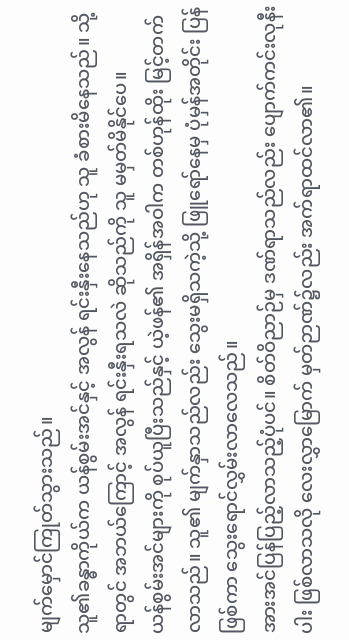မျက်မှောင်ကြုတ်သွားသည်။
သူ၏ခန္ဓာကိုယ်က ယန်စွမ်းအင်နှင့် အလွန် ရင်းနှီးနေသည်ဟု သူ ခံစားမိနေသည်။ သို့ရာတွင် အဘယ်ကြောင့် အလွန် ရင်းနှီးရသလဲ ဆိုသည်ကို သူ မမှတ်မိနိုင်ပေ။
ယန်စွမ်းအင်များကို စုပ်ယူပြီးသည်နှင့် ယဲ့ဖန်၏ အရှိန်အဝါက တစ်ဟုန်ထိုး မြင့်တက်လာသည်။ သူ၏ မျက်နှာသည်လည်း သွေးမရှိသကဲ့သို့ ဖြူရော်နေမှ ပုံမှန်အတိုင်း ပြန်ဖြစ်ကာ သွေးရောင်လွှမ်းလာလေသည်။
အားအင်ပြန်ပြည့်လာသည့်ပုံပင်။ စိတ်ဝိညာဉ်မှ ဒဏ်ရာသည်လည်း ပျောက်ကင်းလုနီးပါး ဖြစ်လာသလို လေးလွှာမြောက် မှတ်ဉာဏ်၌လည်း အက်ရာထင်လာ၏။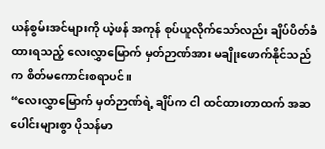ယန်စွမ်းအင်များကို ယဲ့ဖန် အကုန် စုပ်ယူလိုက်သော်လည်း ချိပ်ပိတ်ခံထားရသည့် လေးလွှာမြောက် မှတ်ဉာဏ်အား မချိုးဖောက်နိုင်သည်က စိတ်မကောင်းစရာပင်။
“လေးလွှာမြောက် မှတ်ဉာဏ်ရဲ့ ချိပ်က ငါ ထင်ထားတာထက် အဆပေါင်းများစွာ ပိုသန်မာ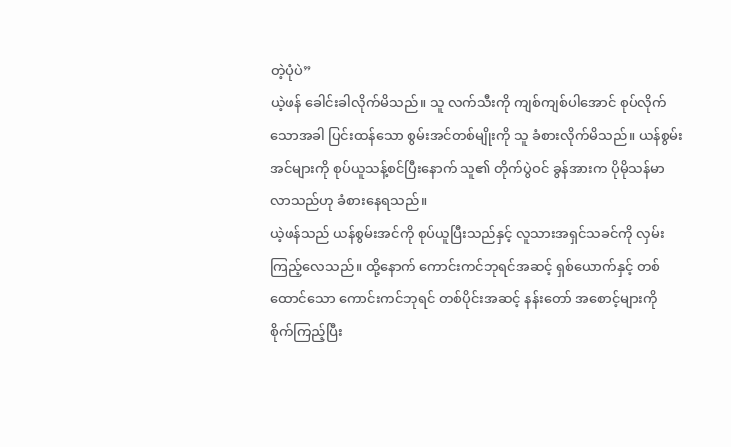တဲ့ပုံပဲ”
ယဲ့ဖန် ခေါင်းခါလိုက်မိသည်။ သူ လက်သီးကို ကျစ်ကျစ်ပါအောင် စုပ်လိုက်သောအခါ ပြင်းထန်သော စွမ်းအင်တစ်မျိုးကို သူ ခံစားလိုက်မိသည်။ ယန်စွမ်းအင်များကို စုပ်ယူသန့်စင်ပြီးနောက် သူ၏ တိုက်ပွဲဝင် ခွန်အားက ပိုမိုသန်မာလာသည်ဟု ခံစားနေရသည်။
ယဲ့ဖန်သည် ယန်စွမ်းအင်ကို စုပ်ယူပြီးသည်နှင့် လူသားအရှင်သခင်ကို လှမ်းကြည့်လေသည်။ ထို့နောက် ကောင်းကင်ဘုရင်အဆင့် ရှစ်ယောက်နှင့် တစ်ထောင်သော ကောင်းကင်ဘုရင် တစ်ပိုင်းအဆင့် နန်းတော် အစောင့်များကို စိုက်ကြည့်ပြီး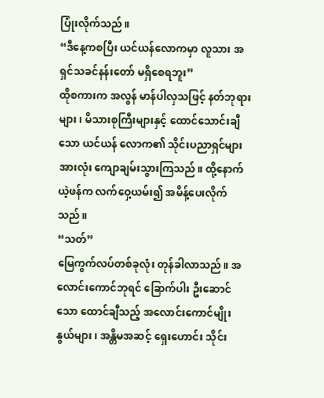ပြုံးလိုက်သည်။
“ဒီနေ့ကစပြီး ယင်ယန်လောကမှာ လူသား အရှင်သခင်နန်းတော် မရှိစေရဘူး”
ထိုစကားက အလွန် မာန်ပါလှသဖြင့် နတ်ဘုရားများ၊ မိသားစုကြီးများနှင့် ထောင်သောင်းချီသော ယင်ယန် လောက၏ သိုင်းပညာရှင်များအားလုံး ကျောချမ်းသွားကြသည်။ ထို့နောက် ယဲ့ဖန်က လက်ဝှေ့ယမ်း၍ အမိန့်ပေးလိုက်သည်။
“သတ်”
မြေကွက်လပ်တစ်ခုလုံး တုန်ခါလာသည်။ အလောင်းကောင်ဘုရင် ခြောက်ပါး ဦးဆောင်သော ထောင်ချီသည့် အလောင်းကောင်မျိုးနွယ်များ၊ အန္တိမအဆင့် ရှေးဟောင်း သိုင်း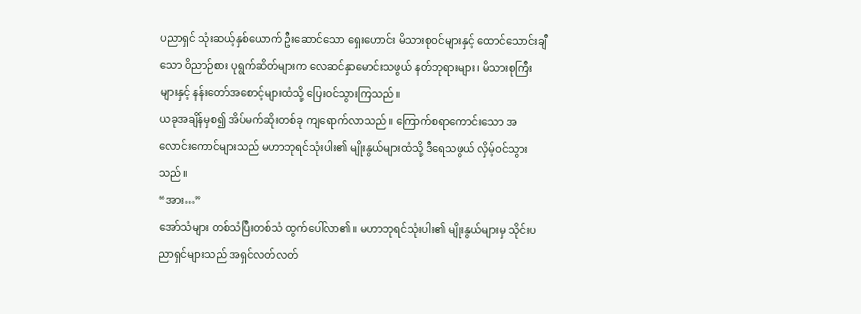ပညာရှင် သုံးဆယ့်နှစ်ယောက် ဦးဆောင်သော ရှေးဟောင်း မိသားစုဝင်များနှင့် ထောင်သောင်းချီသော ဝိညာဉ်စား ပုရွက်ဆိတ်များက လေဆင်နှာမောင်းသဖွယ် နတ်ဘုရားများ၊ မိသားစုကြီးများနှင့် နန်းတော်အစောင့်များထံသို့ ပြေးဝင်သွားကြသည်။
ယခုအချိန်မှစ၍ အိပ်မက်ဆိုးတစ်ခု ကျရောက်လာသည်။ ကြောက်စရာကောင်းသော အလောင်းကောင်များသည် မဟာဘုရင်သုံးပါး၏ မျိုးနွယ်များထံသို့ ဒီရေသဖွယ် လှိမ့်ဝင်သွားသည်။
“အား…”
အော်သံများ တစ်သံပြီးတစ်သံ ထွက်ပေါ်လာ၏။ မဟာဘုရင်သုံးပါး၏ မျိုးနွယ်များမှ သိုင်းပညာရှင်များသည် အရှင်လတ်လတ်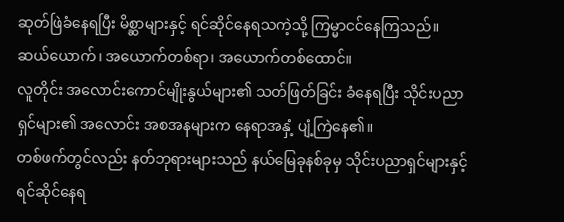ဆုတ်ဖြဲခံနေရပြီး မိစ္ဆာများနှင့် ရင်ဆိုင်နေရသကဲ့သို့ ကြမ္မာငင်နေကြသည်။
ဆယ်ယောက်၊ အယောက်တစ်ရာ၊ အယောက်တစ်ထောင်။
လူတိုင်း အလောင်းကောင်မျိုးနွယ်များ၏ သတ်ဖြတ်ခြင်း ခံနေရပြီး သိုင်းပညာရှင်များ၏ အလောင်း အစအနများက နေရာအနှံ့ ပျံ့ကြဲနေ၏။
တစ်ဖက်တွင်လည်း နတ်ဘုရားများသည် နယ်မြေခုနစ်ခုမှ သိုင်းပညာရှင်များနှင့် ရင်ဆိုင်နေရ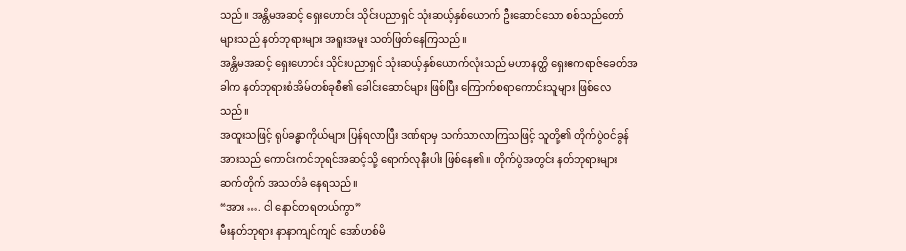သည်။ အန္တိမအဆင့် ရှေးဟောင်း သိုင်းပညာရှင် သုံးဆယ့်နှစ်ယောက် ဦးဆောင်သော စစ်သည်တော်များသည် နတ်ဘုရားများ အရူးအမူး သတ်ဖြတ်နေကြသည်။
အန္တိမအဆင့် ရှေးဟောင်း သိုင်းပညာရှင် သုံးဆယ့်နှစ်ယောက်လုံးသည် မဟာနတ္ထိ ရှေးဧကရာဇ်ခေတ်အခါက နတ်ဘုရားစံအိမ်တစ်ခုစီ၏ ခေါင်းဆောင်များ ဖြစ်ပြီး ကြောက်စရာကောင်းသူများ ဖြစ်လေသည်။
အထူးသဖြင့် ရုပ်ခန္ဓာကိုယ်များ ပြန်ရလာပြီး ဒဏ်ရာမှ သက်သာလာကြသဖြင့် သူတို့၏ တိုက်ပွဲဝင်ခွန်အားသည် ကောင်းကင်ဘုရင်အဆင့်သို့ ရောက်လုနီးပါး ဖြစ်နေ၏။ တိုက်ပွဲအတွင်း နတ်ဘုရားများ ဆက်တိုက် အသတ်ခံ နေရသည်။
“အား …. ငါ နောင်တရတယ်ကွာ”
မီးနတ်ဘုရား နာနာကျင်ကျင် အော်ဟစ်မိ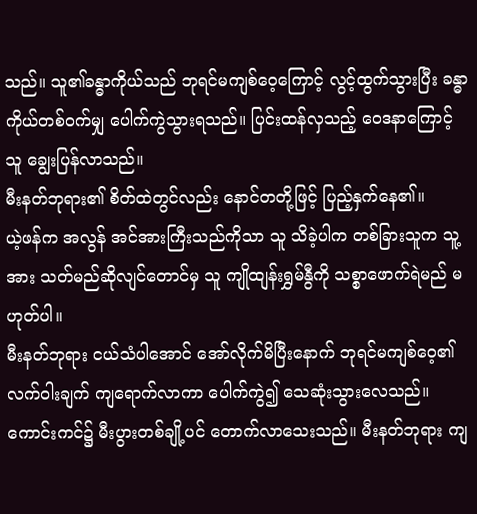သည်။ သူ၏ခန္ဓာကိုယ်သည် ဘုရင်မကျစ်ဝေ့ကြောင့် လွင့်ထွက်သွားပြီး ခန္ဓာကိုယ်တစ်ဝက်မျှ ပေါက်ကွဲသွားရသည်။ ပြင်းထန်လှသည့် ဝေဒနာကြောင့် သူ ချွေးပြန်လာသည်။
မီးနတ်ဘုရား၏ စိတ်ထဲတွင်လည်း နောင်တတို့ဖြင့် ပြည့်နှက်နေ၏။
ယဲ့ဖန်က အလွန် အင်အားကြီးသည်ကိုသာ သူ သိခဲ့ပါက တစ်ခြားသူက သူ့အား သတ်မည်ဆိုလျင်တောင်မှ သူ ကျိုထျန်းရွှမ်နွီကို သစ္စာဖောက်ရဲမည် မဟုတ်ပါ။
မီးနတ်ဘုရား ငယ်သံပါအောင် အော်လိုက်မိပြီးနောက် ဘုရင်မကျစ်ဝေ့၏ လက်ဝါးချက် ကျရောက်လာကာ ပေါက်ကွဲ၍ သေဆုံးသွားလေသည်။ ကောင်းကင်၌ မီးပွားတစ်ချို့ပင် တောက်လာသေးသည်။ မီးနတ်ဘုရား ကျ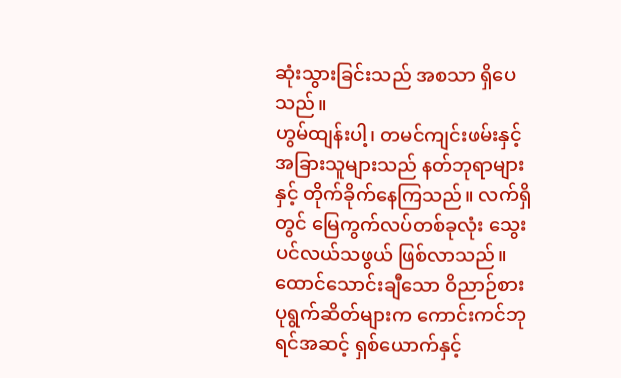ဆုံးသွားခြင်းသည် အစသာ ရှိပေသည်။
ဟွမ်ထျန်းပါ့၊ တမင်ကျင်းဖမ်းနှင့် အခြားသူများသည် နတ်ဘုရာများနှင့် တိုက်ခိုက်နေကြသည်။ လက်ရှိတွင် မြေကွက်လပ်တစ်ခုလုံး သွေးပင်လယ်သဖွယ် ဖြစ်လာသည်။
ထောင်သောင်းချီသော ဝိညာဉ်စား ပုရွက်ဆိတ်များက ကောင်းကင်ဘုရင်အဆင့် ရှစ်ယောက်နှင့်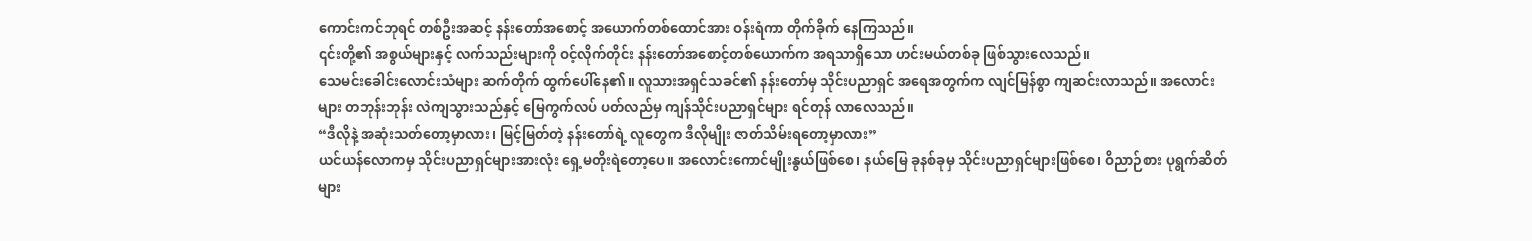ကောင်းကင်ဘုရင် တစ်ဦးအဆင့် နန်းတော်အစောင့် အယောက်တစ်ထောင်အား ဝန်းရံကာ တိုက်ခိုက် နေကြသည်။
၎င်းတို့၏ အစွယ်များနှင့် လက်သည်းများကို ဝင့်လိုက်တိုင်း နန်းတော်အစောင့်တစ်ယောက်က အရသာရှိသော ဟင်းမယ်တစ်ခု ဖြစ်သွားလေသည်။
သေမင်းခေါင်းလောင်းသံများ ဆက်တိုက် ထွက်ပေါ်နေ၏။ လူသားအရှင်သခင်၏ နန်းတော်မှ သိုင်းပညာရှင် အရေအတွက်က လျင်မြန်စွာ ကျဆင်းလာသည်။ အလောင်းများ တဘုန်းဘုန်း လဲကျသွားသည်နှင့် မြေကွက်လပ် ပတ်လည်မှ ကျန်သိုင်းပညာရှင်များ ရင်တုန် လာလေသည်။
“ဒီလိုနဲ့ အဆုံးသတ်တော့မှာလား၊ မြင့်မြတ်တဲ့ နန်းတော်ရဲ့ လူတွေက ဒီလိုမျိုး ဇာတ်သိမ်းရတော့မှာလား”
ယင်ယန်လောကမှ သိုင်းပညာရှင်များအားလုံး ရှေ့မတိုးရဲတော့ပေ။ အလောင်းကောင်မျိုးနွယ်ဖြစ်စေ၊ နယ်မြေ ခုနစ်ခုမှ သိုင်းပညာရှင်များဖြစ်စေ၊ ဝိညာဉ်စား ပုရွက်ဆိတ်များ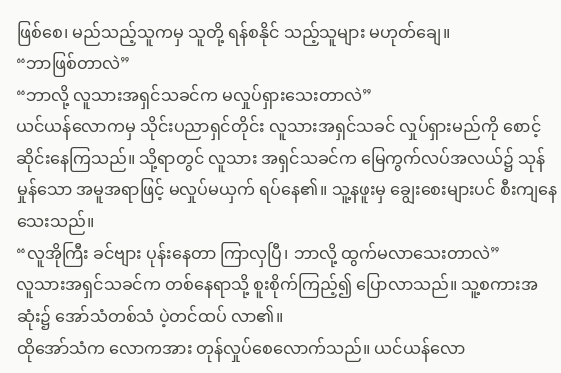ဖြစ်စေ၊ မည်သည့်သူကမှ သူတို့ ရန်စနိုင် သည့်သူများ မဟုတ်ချေ။
“ဘာဖြစ်တာလဲ”
“ဘာလို့ လူသားအရှင်သခင်က မလှုပ်ရှားသေးတာလဲ”
ယင်ယန်လောကမှ သိုင်းပညာရှင်တိုင်း လူသားအရှင်သခင် လှုပ်ရှားမည်ကို စောင့်ဆိုင်းနေကြသည်။ သို့ရာတွင် လူသား အရှင်သခင်က မြေကွက်လပ်အလယ်၌ သုန်မှုန်သော အမူအရာဖြင့် မလှုပ်မယှက် ရပ်နေ၏။ သူ့နဖူးမှ ချွေးစေးများပင် စီးကျနေသေးသည်။
“လူအိုကြီး ခင်ဗျား ပုန်းနေတာ ကြာလှပြီ၊ ဘာလို့ ထွက်မလာသေးတာလဲ”
လူသားအရှင်သခင်က တစ်နေရာသို့ စူးစိုက်ကြည့်၍ ပြောလာသည်။ သူ့စကားအဆုံး၌ အော်သံတစ်သံ ပဲ့တင်ထပ် လာ၏။
ထိုအော်သံက လောကအား တုန်လှုပ်စေလောက်သည်။ ယင်ယန်လော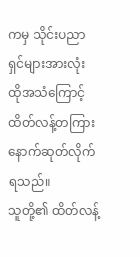ကမှ သိုင်းပညာရှင်များအားလုံး ထိုအသံကြောင့် ထိတ်လန့်တကြား နောက်ဆုတ်လိုက်ရသည်။
သူတို့၏ ထိတ်လန့်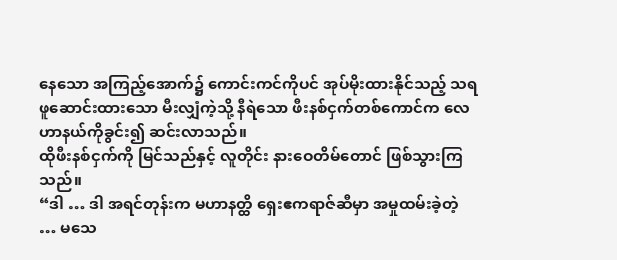နေသော အကြည့်အောက်၌ ကောင်းကင်ကိုပင် အုပ်မိုးထားနိုင်သည့် သရဖူဆောင်းထားသော မီးလျှံကဲ့သို့ နီရဲသော ဖီးနစ်ငှက်တစ်ကောင်က လေဟာနယ်ကိုခွင်း၍ ဆင်းလာသည်။
ထိုဖီးနစ်ငှက်ကို မြင်သည်နှင့် လူတိုင်း နားဝေတိမ်တောင် ဖြစ်သွားကြသည်။
“ဒါ … ဒါ အရင်တုန်းက မဟာနတ္ထိ ရှေးဧကရာဇ်ဆီမှာ အမှုထမ်းခဲ့တဲ့ … မသေ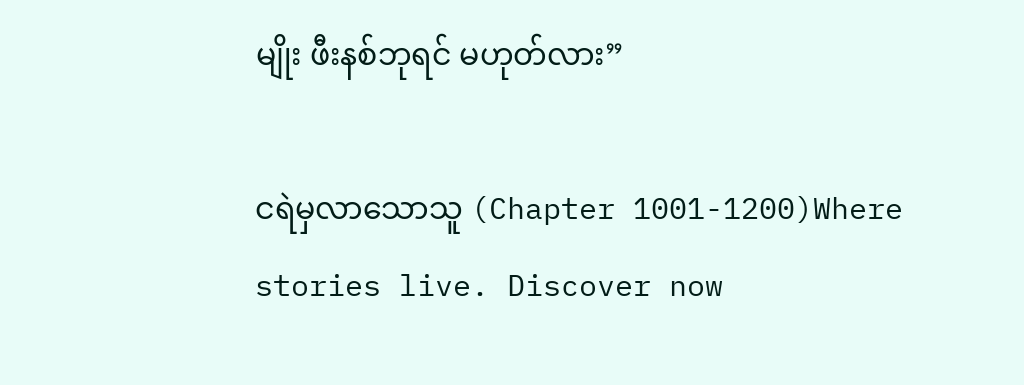မျိုး ဖီးနစ်ဘုရင် မဟုတ်လား”

ငရဲမှလာသောသူ (Chapter 1001-1200)Where stories live. Discover now